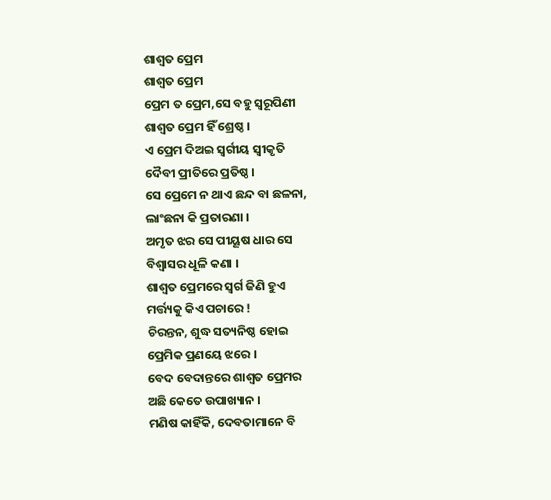ଶାଶ୍ୱତ ପ୍ରେମ
ଶାଶ୍ୱତ ପ୍ରେମ
ପ୍ରେମ ତ ପ୍ରେମ,ସେ ବହୁ ସ୍ୱରୂପିଣୀ
ଶାଶ୍ୱତ ପ୍ରେମ ହିଁ ଶ୍ରେଷ୍ଠ ।
ଏ ପ୍ରେମ ଦିଅଇ ସ୍ଵର୍ଗୀୟ ସ୍ବୀକୃତି
ଦୈବୀ ପ୍ରୀତିରେ ପ୍ରତିଷ୍ଠ ।
ସେ ପ୍ରେମେ ନ ଥାଏ ଛନ୍ଦ ବା ଛଳନା,
ଲାଂଛନା କି ପ୍ରତାରଣା ।
ଅମୃତ ଝର ସେ ପୀୟୂଷ ଧାର ସେ
ବିଶ୍ୱାସର ଧୂଳି କଣା ।
ଶାଶ୍ୱତ ପ୍ରେମରେ ସ୍ୱର୍ଗ ଜିଣି ହୁଏ
ମର୍ତ୍ତ୍ୟକୁ କିଏ ପଚାରେ !
ଚିରନ୍ତନ, ଶୁଦ୍ଧ ସତ୍ୟନିଷ୍ଠ ହୋଇ
ପ୍ରେମିକ ପ୍ରଣୟେ ଝରେ ।
ବେଦ ବେଦାନ୍ତରେ ଶାଶ୍ଵତ ପ୍ରେମର
ଅଛି କେତେ ଉପାଖ୍ୟାନ ।
ମଣିଷ କାହିଁକି, ଦେବତାମାନେ ବି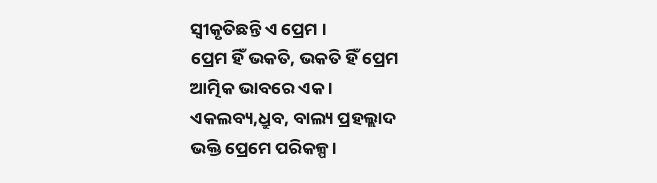ସ୍ବୀକୃତିଛନ୍ତି ଏ ପ୍ରେମ ।
ପ୍ରେମ ହିଁ ଭକତି, ଭକତି ହିଁ ପ୍ରେମ
ଆତ୍ମିକ ଭାବରେ ଏକ ।
ଏକଲବ୍ୟ,ଧ୍ରୁବ, ବାଲ୍ୟ ପ୍ରହଲ୍ଲାଦ
ଭକ୍ତି ପ୍ରେମେ ପରିକଳ୍ପ ।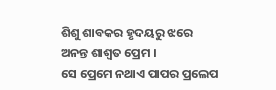ଶିଶୁ ଶାବକର ହୃଦୟରୁ ଝରେ
ଅନନ୍ତ ଶାଶ୍ୱତ ପ୍ରେମ ।
ସେ ପ୍ରେମେ ନଥାଏ ପାପର ପ୍ରଲେପ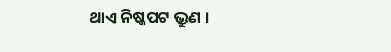ଥାଏ ନିଷ୍କପଟ ଭ୍ରୁଣ ।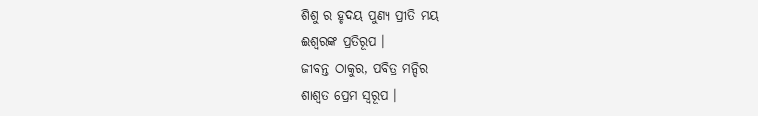ଶିଶୁ ର ହୃଦୟ ପୁଣ୍ୟ ପ୍ରୀତି ମୟ
ଈଶ୍ୱରଙ୍କ ପ୍ରତିରୂପ ।
ଜୀବନ୍ତ ଠାକୁର, ପବିତ୍ର ମନ୍ଦିର
ଶାଶ୍ୱତ ପ୍ରେମ ସ୍ୱରୂପ ।